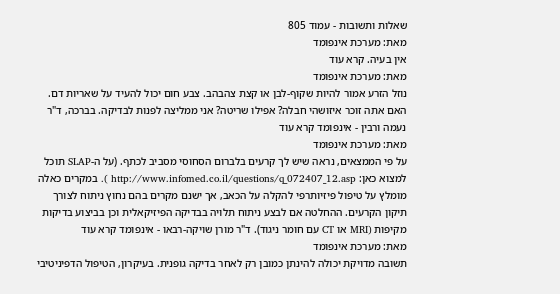שאלות ותשובות - עמוד 805
מאת: מערכת אינפומד
אין בעיה. קרא עוד
מאת: מערכת אינפומד
נוזל הזרע אמור להיות שקוף-לבן או קצת צהבהב. צבע חום יכול להעיד על שאריות דם. האם אתה זוכר איזושהי חבלה? אפילו שריטה? אני ממליצה לפנות לבדיקה. בברכה, ד"ר נעמה ורבין - אינפומד קרא עוד
מאת: מערכת אינפומד
על פי הממצאים, נראה שיש לך קרעים בלברום הסחוסי מסביב לכתף. (על ה-SLAP תוכל למצוא כאן: http://www.infomed.co.il/questions/q_072407_12.asp ). במקרים כאלה מומלץ על טיפול פיזיותרפי להקלה על הכאב, אך ישנם מקרים בהם נחוץ ניתוח לצורך תיקון הקרעים. ההחלטה אם לבצע ניתוח תלויה בבדיקה הפיזיקאלית וכן בביצוע בדיקות מקיפות (MRI או CT עם חומר ניגוד). ד"ר מורן שויקה-רבאו - אינפומד קרא עוד
מאת: מערכת אינפומד
תשובה מדויקת יכולה להינתן כמובן רק לאחר בדיקה גופנית. בעיקרון, הטיפול הדפיניטיבי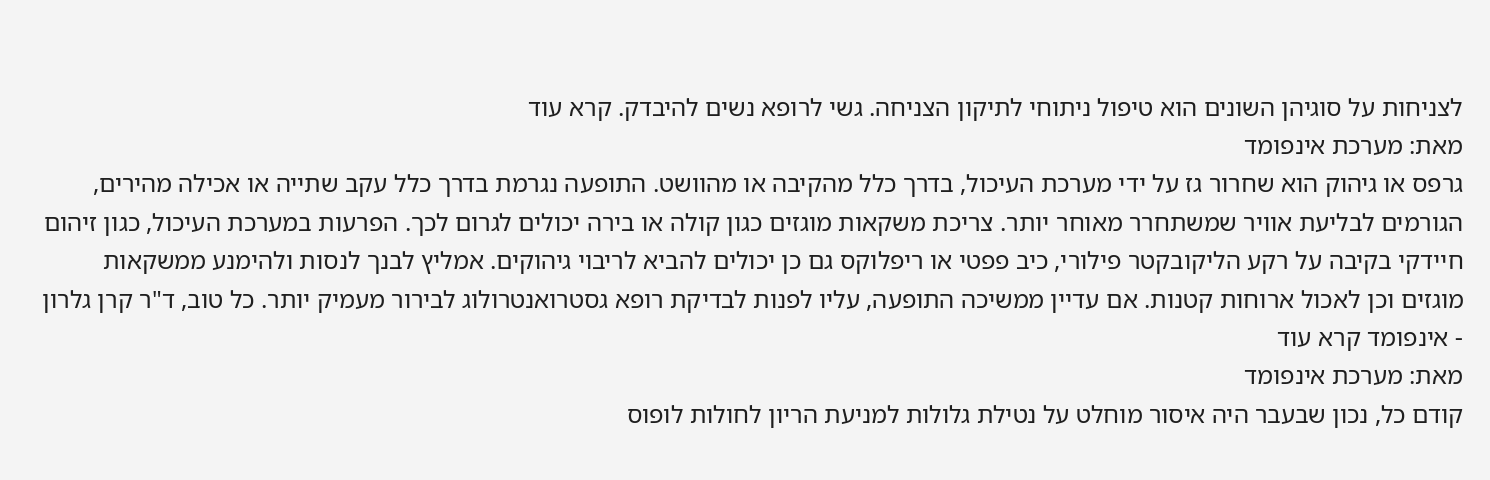לצניחות על סוגיהן השונים הוא טיפול ניתוחי לתיקון הצניחה. גשי לרופא נשים להיבדק. קרא עוד
מאת: מערכת אינפומד
גרפס או גיהוק הוא שחרור גז על ידי מערכת העיכול, בדרך כלל מהקיבה או מהוושט. התופעה נגרמת בדרך כלל עקב שתייה או אכילה מהירים, הגורמים לבליעת אוויר שמשתחרר מאוחר יותר. צריכת משקאות מוגזים כגון קולה או בירה יכולים לגרום לכך. הפרעות במערכת העיכול, כגון זיהום חיידקי בקיבה על רקע הליקובקטר פילורי, כיב פפטי או ריפלוקס גם כן יכולים להביא לריבוי גיהוקים. אמליץ לבנך לנסות ולהימנע ממשקאות מוגזים וכן לאכול ארוחות קטנות. אם עדיין ממשיכה התופעה, עליו לפנות לבדיקת רופא גסטרואנטרולוג לבירור מעמיק יותר. כל טוב, ד"ר קרן גלרון - אינפומד קרא עוד
מאת: מערכת אינפומד
קודם כל, נכון שבעבר היה איסור מוחלט על נטילת גלולות למניעת הריון לחולות לופוס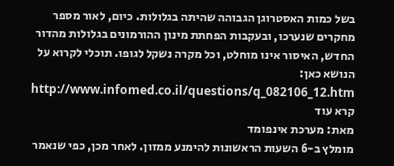בשל כמות האסטרוגן הגבוהה שהיתה בגלולות. כיום, לאור מספר מחקרים שנערכו, ובעקבות הפחתת מינון ההורמונים בגלולות מהדור החדש, האיסור אינו מוחלט, וכל מקרה נשקל לגופו. תוכלי לקרוא על הנושא כאן: http://www.infomed.co.il/questions/q_082106_12.htm קרא עוד
מאת: מערכת אינפומד
מומלץ ב-6 השעות הראשונות להימנע ממזון. לאחר מכן, כפי שנאמר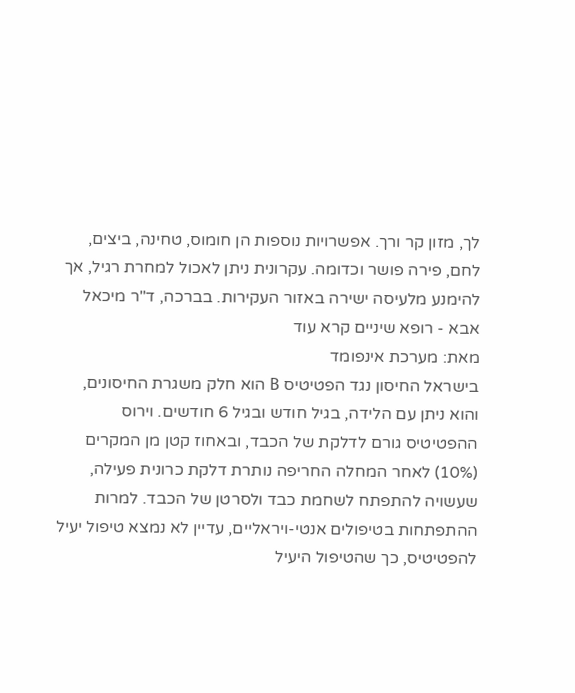לך, מזון קר ורך. אפשרויות נוספות הן חומוס, טחינה, ביצים, לחם, פירה פושר וכדומה. עקרונית ניתן לאכול למחרת רגיל, אך להימנע מלעיסה ישירה באזור העקירות. בברכה, ד"ר מיכאל אבא - רופא שיניים קרא עוד
מאת: מערכת אינפומד
בישראל החיסון נגד הפטיטיס B הוא חלק משגרת החיסונים, והוא ניתן עם הלידה, בגיל חודש ובגיל 6 חודשים. וירוס ההפטיטיס גורם לדלקת של הכבד, ובאחוז קטן מן המקרים (10%) לאחר המחלה החריפה נותרת דלקת כרונית פעילה, שעשויה להתפתח לשחמת כבד ולסרטן של הכבד. למרות ההתפתחות בטיפולים אנטי-ויראליים, עדיין לא נמצא טיפול יעיל להפטיטיס, כך שהטיפול היעיל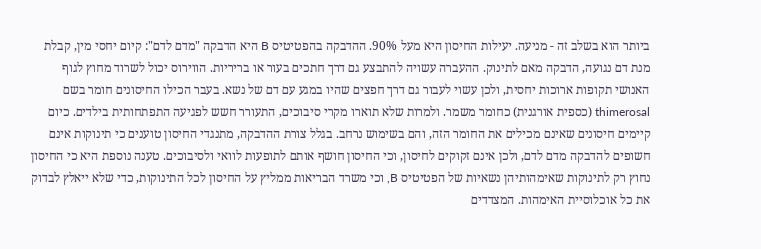ביותר הוא בשלב זה - מניעה. יעילות החיסון היא מעל 90%. ההדבקה בהפטיטיס B היא הדבקה "מדם לדם": קיום יחסי מין, קבלת מנת דם נגועה, הדבקה מאם לתינוק. ההעברה עשויה להתבצע גם דרך חתכים בעור או בריריות. הווירוס יכול לשרוד מחוץ לגוף האנושי תקופות ארוכות יחסית, ולכן עשוי לעבור גם דרך חפצים שהיו במגע עם דם של נשא. בעבר הכילו החיסונים חומר בשם thimerosal (כספית אורגנית) כחומר משמר. ולמרות שלא תוארו מקרי סיבוכים, התעורר חשש לפגיעה התפתחותית בילדים. כיום קיימים חיסונים שאינם מכילים את החומר הזה, והם בשימוש נרחב. בגלל צורת ההדבקה, מתנגדי החיסון טוענים כי תינוקות אינם חשופים להדבקה מדם לדם, ולכן אינם זקוקים לחיסון, וכי החיסון חושף אותם לתופעות לוואי ולסיבוכים. טענה נוספת היא כי החיסון נחוץ רק לתינוקות שאימהותיהן נשאיות של הפטיטיס B, וכי משרד הבריאות ממליץ על החיסון לכל התינוקות, כדי שלא ייאלץ לבדוק את כל אוכלוסיית האימהות. המצדדים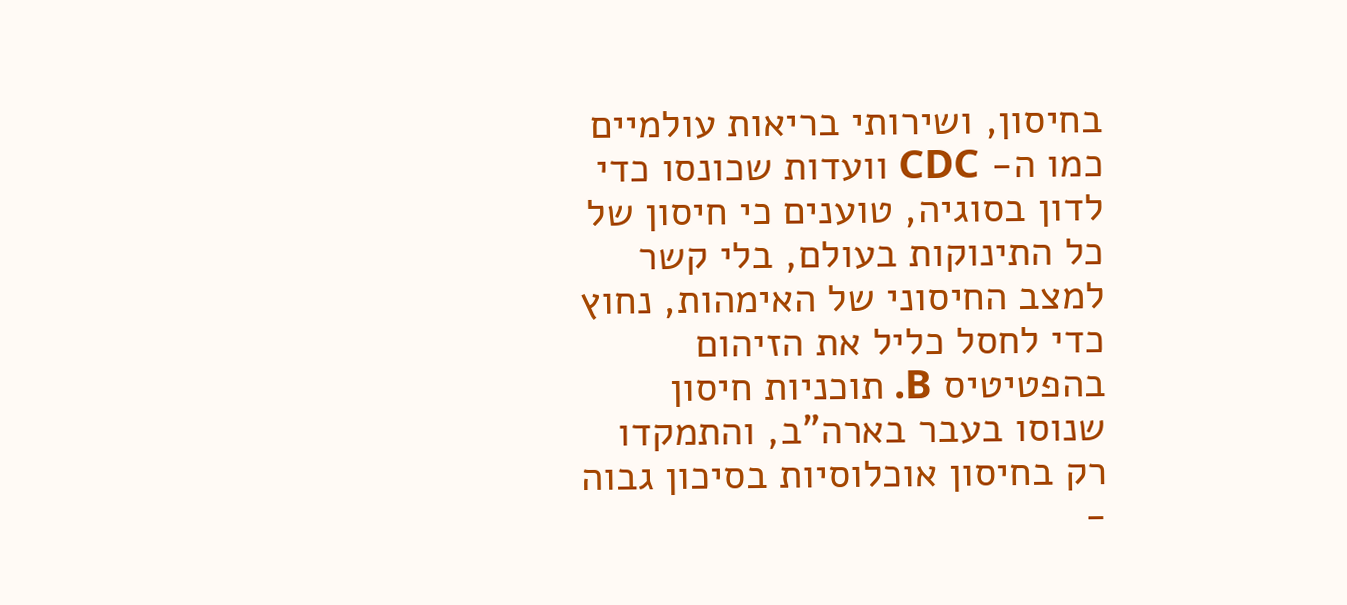בחיסון, ושירותי בריאות עולמיים כמו ה- CDC וועדות שכונסו כדי לדון בסוגיה, טוענים כי חיסון של כל התינוקות בעולם, בלי קשר למצב החיסוני של האימהות, נחוץ כדי לחסל כליל את הזיהום בהפטיטיס B. תוכניות חיסון שנוסו בעבר בארה"ב, והתמקדו רק בחיסון אוכלוסיות בסיכון גבוה -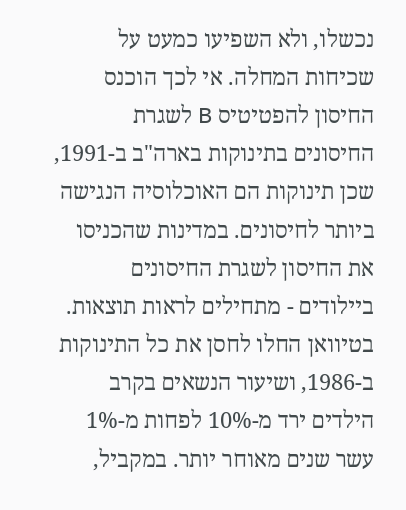נכשלו, ולא השפיעו כמעט על שכיחות המחלה. אי לכך הוכנס החיסון להפטיטיס B לשגרת החיסונים בתינוקות בארה"ב ב-1991, שכן תינוקות הם האוכלוסיה הנגישה ביותר לחיסונים. במדינות שהכניסו את החיסון לשגרת החיסונים ביילודים - מתחילים לראות תוצאות. בטיוואן החלו לחסן את כל התינוקות ב-1986, ושיעור הנשאים בקרב הילדים ירד מ-10% לפחות מ-1% עשר שנים מאוחר יותר. במקביל,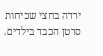ירדה בחצי שכיחות סרטן הכבד בילדים.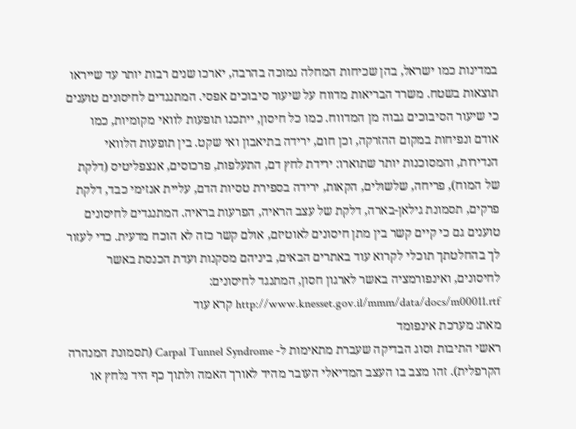במדינות כמו ישראל, בהן שכיחות המחלה נמוכה בהרבה, יארכו שנים רבות יותר עד שייראו תוצאות בשטח. משרד הבריאות מדווח על שיעור סיבוכים אפסי. המתנגדים לחיסונים טוענים כי שיעור הסיבוכים גבוה מן המדווח. כמו כל חיסון, ייתכנו תופעות לוואי מקומיות, כמו אודם ונפיחות במקום ההזרקה, וכן חום, ירידה בתיאבון ואי שקט. בין תופעות הלוואי הנדירות, והמסוכנות יותר שתוארו: ירידת לחץ דם, התעלפות, פרכוסים, אנצפליטיס (דלקת של המוח), פריחה, שלשולים, הקאות, ירידה בספירת טסיות הדם, עליית אנזימי כבד, דלקת פרקים, תסמונת גילאן-בארה, דלקת של עצב הראיה, הפרעות בראיה. המתנגדים לחיסונים טוענים גם כי קיים קשר בין מתן חיסונים לאוטיזם, אולם קשר כזה לא הוכח מדעית. כדי לעזור לך בהחלטתך תוכלי לקרוא עוד באתרים הבאים, ביניהם מסקנות ועדת הכנסת באשר לחיסונים, ואינפורמציה באשר לארגון חסון, המתנגד לחיסונים: http://www.knesset.gov.il/mmm/data/docs/m00011.rtf קרא עוד
מאת: מערכת אינפומד
ראשי התיבות וסוג הבדיקה שעברת מתאימות ל- Carpal Tunnel Syndrome (תסמונת המנהרה הקרפלית). זהו מצב בו העצב המדיאלי העובר מהיד לאורך האמה ולתוך כף היד נלחץ או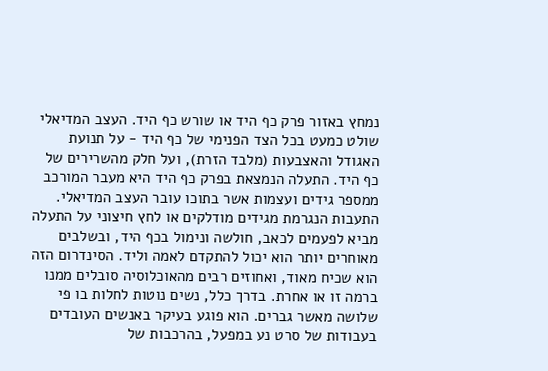נמחץ באזור פרק כף היד או שורש כף היד. העצב המדיאלי שולט כמעט בכל הצד הפנימי של כף היד - על תנועת האגודל והאצבעות (מלבד הזרת), ועל חלק מהשרירים של כף היד. התעלה הנמצאת בפרק כף היד היא מעבר המורכב ממספר גידים ועצמות אשר בתוכו עובר העצב המדיאלי. התעבות הנגרמת מגידים מודלקים או לחץ חיצוני על התעלה מביא לפעמים לכאב, חולשה ונימול בכף היד, ובשלבים מאוחרים יותר הוא יכול להתקדם לאמה וליד. הסינדרום הזה הוא שכיח מאוד, ואחוזים רבים מהאוכלוסיה סובלים ממנו ברמה זו או אחרת. בדרך כלל, נשים נוטות לחלות בו פי שלושה מאשר גברים. הוא פוגע בעיקר באנשים העובדים בעבודות של סרט נע במפעל, בהרכבות של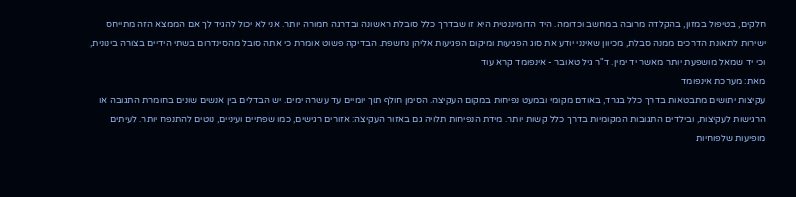חלקים, בטיפול במזון, בהקלדה מרובה במחשב וכדומה. היד הדומיננטית היא זו שבדרך כלל סובלת ראשונה ובדרגה חמורה יותר. אני לא יכול להגיד לך אם הממצא הזה מתייחס ישירות לתאונת הדרכים ממנה סבלת, מכיוון שאינני יודע את סוג הפגיעות ומיקום הפגיעות אליהן נחשפת. הבדיקה פשוט אומרת כי אתה סובל מהסינדרום בשתי הידיים בצורה בינונית, וכי יד שמאל מושפעת יותר מאשר יד ימין. ד"ר גיל טאובר - אינפומד קרא עוד
מאת: מערכת אינפומד
עקיצות יתושים מתבטאות בדרך כלל בגרד, באודם מקומי ובמעט נפיחות במקום העקיצה. הסימן חולף תוך יומיים עד עשרה ימים. יש הבדלים בין אנשים שונים בחומרת התגובה או הרגישות לעקיצות, ובילדים התגובות המקומיות בדרך כלל קשות יותר. מידת הנפיחות תלויה גם באזור העקיצה: אזורים רגישים, כמו שפתיים ועיניים, נוטים להתנפח יותר. לעיתים מופיעות שלפוחיות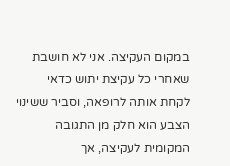במקום העקיצה. אני לא חושבת שאחרי כל עקיצת יתוש כדאי לקחת אותה לרופאה, וסביר ששינוי הצבע הוא חלק מן התגובה המקומית לעקיצה, אך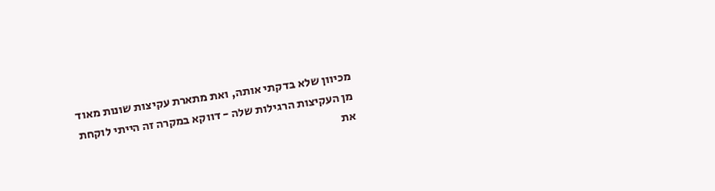מכיוון שלא בדקתי אותה, ואת מתארת עקיצות שונות מאוד מן העקיצות הרגילות שלה - דווקא במקרה זה הייתי לוקחת את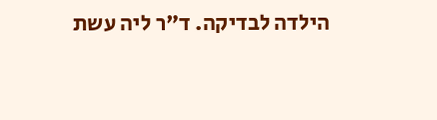הילדה לבדיקה. ד"ר ליה עשת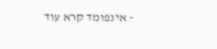- אינפומד קרא עוד